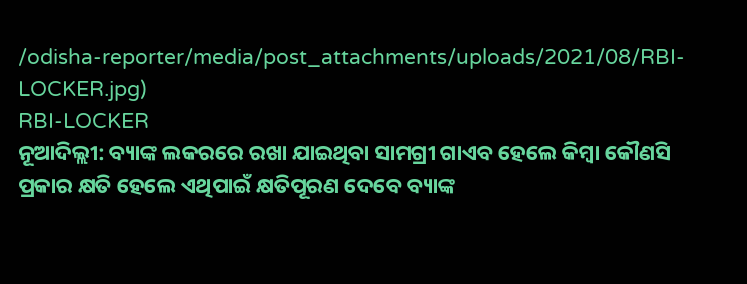/odisha-reporter/media/post_attachments/uploads/2021/08/RBI-LOCKER.jpg)
RBI-LOCKER
ନୂଆଦିଲ୍ଲୀ: ବ୍ୟାଙ୍କ ଲକରରେ ରଖା ଯାଇଥିବା ସାମଗ୍ରୀ ଗାଏବ ହେଲେ କିମ୍ବା କୌଣସି ପ୍ରକାର କ୍ଷତି ହେଲେ ଏଥିପାଇଁ କ୍ଷତିପୂରଣ ଦେବେ ବ୍ୟାଙ୍କ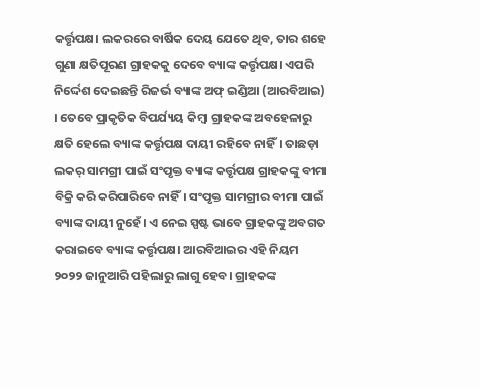କର୍ତ୍ତୃପକ୍ଷ। ଲକରରେ ବାର୍ଷିକ ଦେୟ ଯେତେ ଥିବ, ତାର ଶହେ ଗୁଣା କ୍ଷତିପୂରଣ ଗ୍ରାହକକୁ ଦେବେ ବ୍ୟାଙ୍କ କର୍ତ୍ତୃପକ୍ଷ। ଏପରି ନିର୍ଦ୍ଦେଶ ଦେଇଛନ୍ତି ରିଜର୍ଭ ବ୍ୟାଙ୍କ ଅଫ୍ ଇଣ୍ଡିଆ (ଆରବିଆଇ) । ତେବେ ପ୍ରାକୃତିକ ବିପର୍ଯ୍ୟୟ କିମ୍ବା ଗ୍ରାହକଙ୍କ ଅବହେଳାରୁ କ୍ଷତି ହେଲେ ବ୍ୟାଙ୍କ କର୍ତ୍ତୃପକ୍ଷ ଦାୟୀ ରହିବେ ନାହିଁ। ତାଛଡ଼ା ଲକର୍ ସାମଗ୍ରୀ ପାଇଁ ସଂପୃକ୍ତ ବ୍ୟାଙ୍କ କର୍ତ୍ତୃପକ୍ଷ ଗ୍ରାହକଙ୍କୁ ବୀମା ବିକ୍ରି କରି କରିପାରିବେ ନାହିଁ। ସଂପୃକ୍ତ ସାମଗ୍ରୀର ବୀମା ପାଇଁ ବ୍ୟାଙ୍କ ଦାୟୀ ନୁହେଁ। ଏ ନେଇ ସ୍ପଷ୍ଟ ଭାବେ ଗ୍ରାହକଙ୍କୁ ଅବଗତ କରାଇବେ ବ୍ୟାଙ୍କ କର୍ତ୍ତୃପକ୍ଷ। ଆରବିଆଇର ଏହି ନିୟମ ୨୦୨୨ ଜାନୁଆରି ପହିଲାରୁ ଲାଗୁ ହେବ। ଗ୍ରାହକଙ୍କ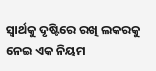ସ୍ୱାର୍ଥକୁ ଦୃଷ୍ଟିରେ ରଖି ଲକରକୁ ନେଇ ଏକ ନିୟମ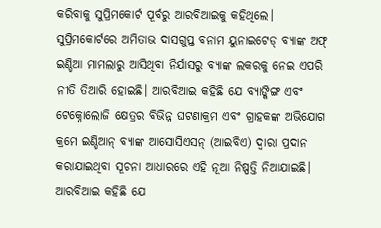କରିବାକୁ ସୁପ୍ରିମକୋର୍ଟ ପୂର୍ବରୁ ଆରବିଆଇକୁ କହିଥିଲେ।
ସୁପ୍ରିମକୋର୍ଟରେ ଅମିତାଭ ଦାସଗୁପ୍ତ ବନାମ ୟୁନାଇଟେଡ୍ ବ୍ୟାଙ୍କ ଅଫ୍ ଇଣ୍ଡିଆ ମାମଲାରୁ ଆସିଥିବା ନିର୍ଯାସରୁ ବ୍ୟାଙ୍କ ଲକରକୁ ନେଇ ଏପରି ନୀତି ତିଆରି ହୋଇଛି। ଆରବିଆଇ କହିଛି ଯେ ବ୍ୟାଙ୍କିଙ୍ଗ ଏବଂ ଟେକ୍ନୋଲୋଜି କ୍ଷେତ୍ରର ବିଭିନ୍ନ ଘଟଣାକ୍ରମ ଏବଂ ଗ୍ରାହକଙ୍କ ଅଭିଯୋଗ କ୍ରମେ ଇଣ୍ଡିଆନ୍ ବ୍ୟାଙ୍କ ଆସୋସିଏସନ୍ (ଆଇବିଏ) ଦ୍ୱାରା ପ୍ରଦାନ କରାଯାଇଥିବା ସୂଚନା ଆଧାରରେ ଏହି ନୂଆ ନିଷ୍ପତ୍ତି ନିଆଯାଇଛି।
ଆରବିଆଇ କହିଛି ଯେ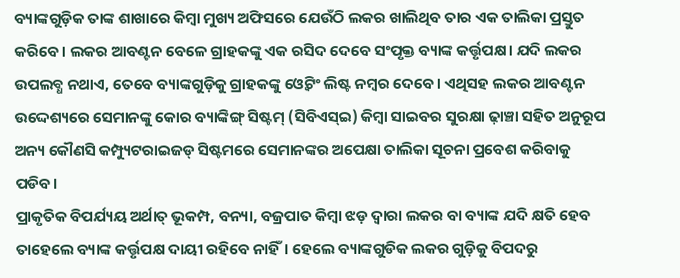ବ୍ୟାଙ୍କଗୁଡ଼ିକ ତାଙ୍କ ଶାଖାରେ କିମ୍ୱା ମୁଖ୍ୟ ଅଫିସରେ ଯେଉଁଠି ଲକର ଖାଲିଥିବ ତାର ଏକ ତାଲିକା ପ୍ରସ୍ତୁତ କରିବେ। ଲକର ଆବଣ୍ଟନ ବେଳେ ଗ୍ରାହକଙ୍କୁ ଏକ ରସିଦ ଦେବେ ସଂପୃକ୍ତ ବ୍ୟାଙ୍କ କର୍ତ୍ତୃପକ୍ଷ। ଯଦି ଲକର ଉପଲବ୍ଧ ନଥାଏ, ତେବେ ବ୍ୟାଙ୍କଗୁଡ଼ିକୁ ଗ୍ରାହକଙ୍କୁ ଓ୍ୱେଟିଂ ଲିଷ୍ଟ ନମ୍ବର ଦେବେ। ଏଥିସହ ଲକର ଆବଣ୍ଟନ ଉଦ୍ଦେଶ୍ୟରେ ସେମାନଙ୍କୁ କୋର ବ୍ୟାଙ୍କିଙ୍ଗ୍ ସିଷ୍ଟମ୍ (ସିବିଏସ୍ଇ) କିମ୍ବା ସାଇବର ସୁରକ୍ଷା ଢ଼ାଞ୍ଚା ସହିତ ଅନୁରୂପ ଅନ୍ୟ କୌଣସି କମ୍ପ୍ୟୁଟରାଇଜଡ୍ ସିଷ୍ଟମରେ ସେମାନଙ୍କର ଅପେକ୍ଷା ତାଲିକା ସୂଚନା ପ୍ରବେଶ କରିବାକୁ ପଡିବ।
ପ୍ରାକୃତିକ ବିପର୍ଯ୍ୟୟ ଅର୍ଥାତ୍ ଭୂକମ୍ପ, ବନ୍ୟା, ବଜ୍ରପାତ କିମ୍ବା ଝଡ଼ ଦ୍ୱାରା ଲକର ବା ବ୍ୟାଙ୍କ ଯଦି କ୍ଷତି ହେବ ତାହେଲେ ବ୍ୟାଙ୍କ କର୍ତ୍ତୃପକ୍ଷ ଦାୟୀ ରହିବେ ନାହିଁ। ହେଲେ ବ୍ୟାଙ୍କଗୁଡିକ ଲକର ଗୁଡ଼ିକୁ ବିପଦରୁ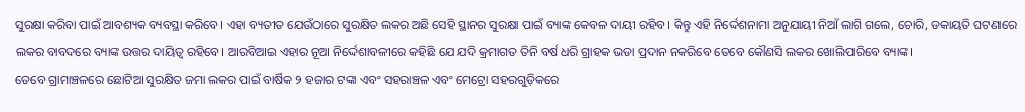ସୁରକ୍ଷା କରିବା ପାଇଁ ଆବଶ୍ୟକ ବ୍ୟବସ୍ଥା କରିବେ। ଏହା ବ୍ୟତୀତ ଯେଉଁଠାରେ ସୁରକ୍ଷିତ ଲକର ଅଛି ସେହି ସ୍ଥାନର ସୁରକ୍ଷା ପାଇଁ ବ୍ୟାଙ୍କ କେବଳ ଦାୟୀ ରହିବ। କିନ୍ତୁ ଏହି ନିର୍ଦ୍ଦେଶନାମା ଅନୁଯାୟୀ ନିଆଁ ଲାଗି ଗଲେ, ଚୋରି, ଡକାୟତି ଘଟଣାରେ ଲକର ବାବଦରେ ବ୍ୟାଙ୍କ ଉତ୍ତର ଦାୟିତ୍ୱ ରହିବେ। ଆରବିଆଇ ଏହାର ନୂଆ ନିର୍ଦ୍ଦେଶାବଳୀରେ କହିଛି ଯେ ଯଦି କ୍ରମାଗତ ତିନି ବର୍ଷ ଧରି ଗ୍ରାହକ ଭଡା ପ୍ରଦାନ ନକରିବେ ତେବେ କୌଣସି ଲକର ଖୋଲିପାରିବେ ବ୍ୟାଙ୍କ।
ତେବେ ଗ୍ରାମାଞ୍ଚଳରେ ଛୋଟିଆ ସୁରକ୍ଷିତ ଜମା ଲକର ପାଇଁ ବାର୍ଷିକ ୨ ହଜାର ଟଙ୍କା ଏବଂ ସହରାଞ୍ଚଳ ଏବଂ ମେଟ୍ରୋ ସହରଗୁଡ଼ିକରେ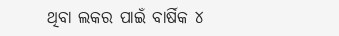ଥିବା ଲକର ପାଇଁ ବାର୍ଷିକ ୪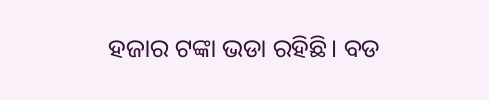ହଜାର ଟଙ୍କା ଭଡା ରହିଛି। ବଡ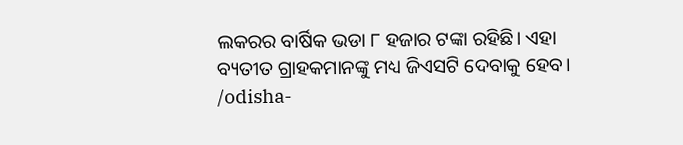ଲକରର ବାର୍ଷିକ ଭଡା ୮ ହଜାର ଟଙ୍କା ରହିଛି। ଏହା ବ୍ୟତୀତ ଗ୍ରାହକମାନଙ୍କୁ ମଧ୍ୟ ଜିଏସଟି ଦେବାକୁ ହେବ।
/odisha-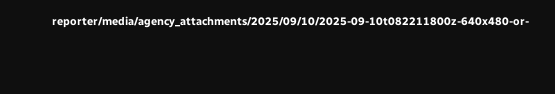reporter/media/agency_attachments/2025/09/10/2025-09-10t082211800z-640x480-or-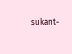sukant-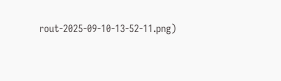rout-2025-09-10-13-52-11.png)